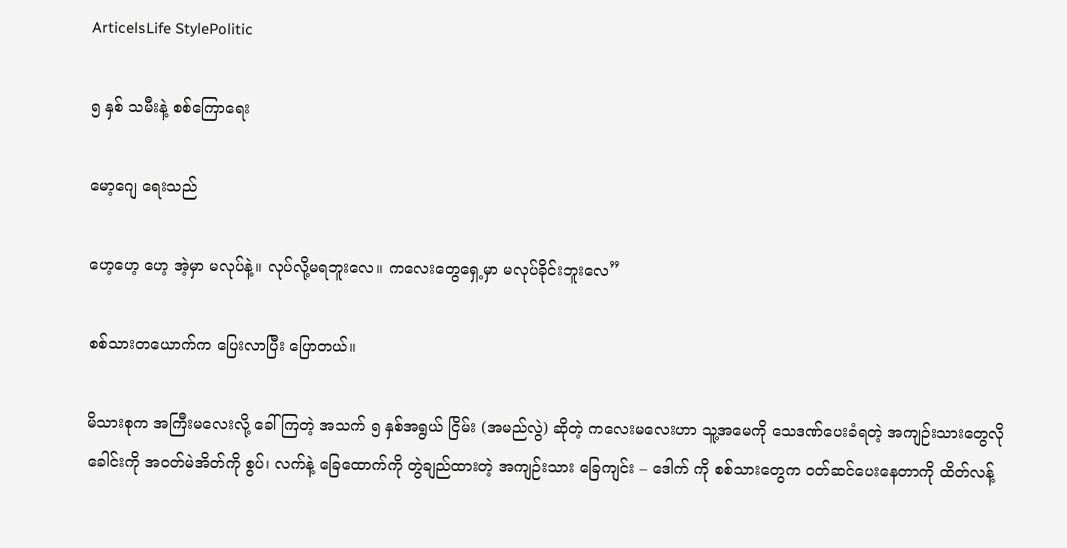ArticelsLife StylePolitic

၅ နှစ် သမီးနဲ့ စစ်ကြောရေး

မော့ဂျေ ရေးသည်

ဟေ့ဟေ့ ဟေ့ အဲ့မှာ မလုပ်နဲ့။ လုပ်လို့မရဘူးလေ။ ကလေးတွေရှေ့မှာ မလုပ်ခိုင်းဘူးလေ”

စစ်သားတယောက်က ပြေးလာပြီး ပြောတယ်။

မိသားစုက အကြီးမလေးလို့ ခေါ်ကြတဲ့ အသက် ၅ နှစ်အရွယ် ငြိမ်း (အမည်လွဲ) ဆိုတဲ့ ကလေးမလေးဟာ သူ့အမေကို သေဒဏ်ပေးခံရတဲ့ အကျဉ်းသားတွေလို ခေါင်းကို အဝတ်မဲအိတ်ကို စွပ်၊ လက်နဲ့ ခြေထောက်ကို တွဲချည်ထားတဲ့ အကျဉ်းသား ခြေကျင်း – ဒေါက် ကို စစ်သားတွေက ဝတ်ဆင်ပေးနေတာကို ထိတ်လန့်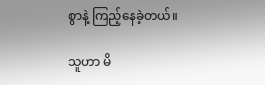စွာနဲ့ ကြည့်နေခဲ့တယ်။

သူဟာ မိ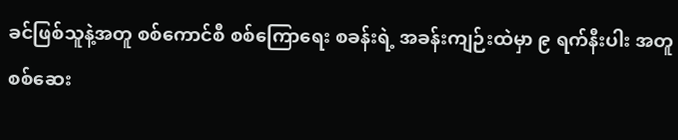ခင်ဖြစ်သူနဲ့အတူ စစ်ကောင်စီ စစ်ကြောရေး စခန်းရဲ့ အခန်းကျဉ်းထဲမှာ ၉ ရက်နီးပါး အတူ စစ်ဆေး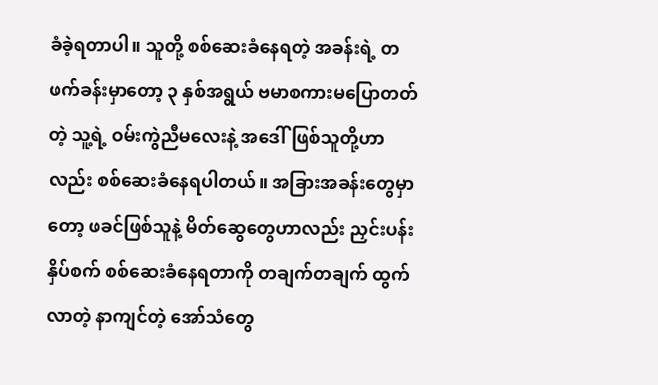ခံခဲ့ရတာပါ။ သူတို့ စစ်ဆေးခံနေရတဲ့ အခန်းရဲ့ တဖက်ခန်းမှာတော့ ၃ နှစ်အရွယ် ဗမာစကားမပြောတတ်တဲ့ သူ့ရဲ့ ဝမ်းကွဲညီမလေးနဲ့ အဒေါ်ဖြစ်သူတို့ဟာလည်း စစ်ဆေးခံနေရပါတယ်။ အခြားအခန်းတွေမှာတော့ ဖခင်ဖြစ်သူနဲ့ မိတ်ဆွေတွေဟာလည်း ညှင်းပန်းနှိပ်စက် စစ်ဆေးခံနေရတာကို တချက်တချက် ထွက်လာတဲ့ နာကျင်တဲ့ အော်သံတွေ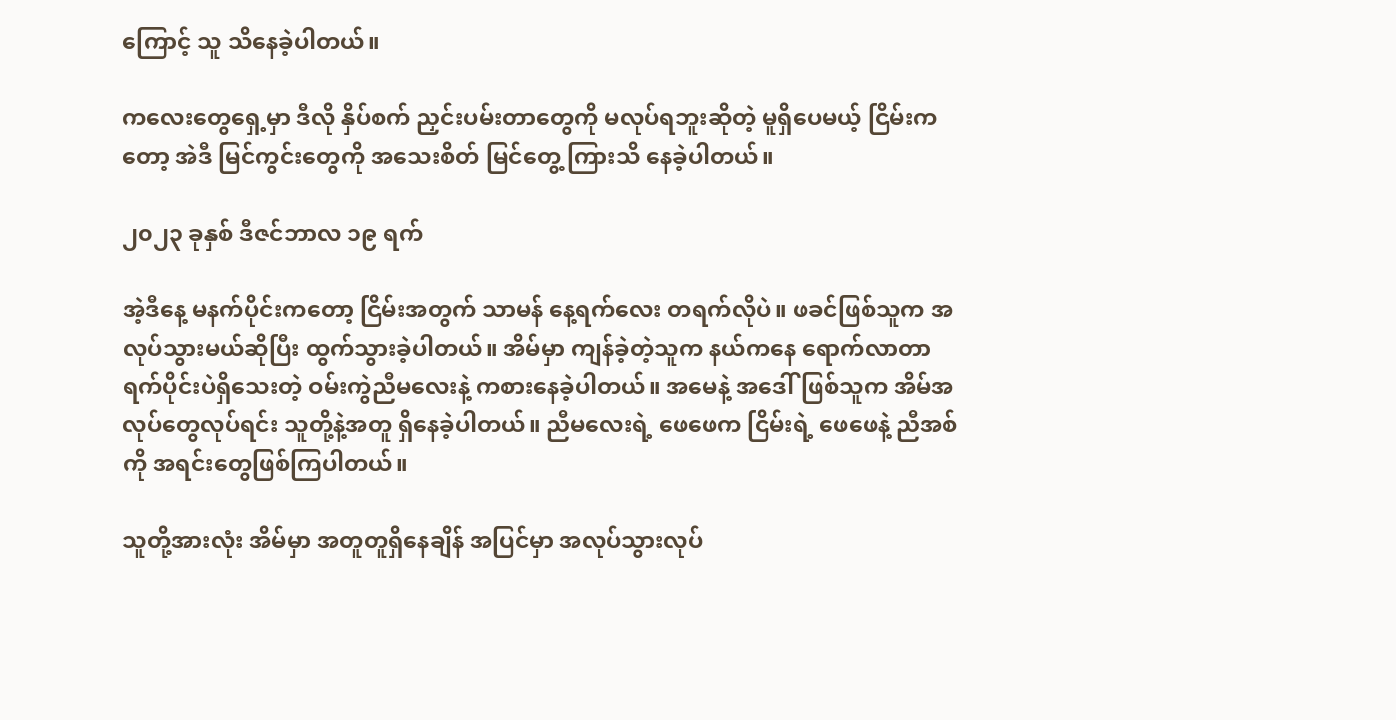ကြောင့် သူ သိနေခဲ့ပါတယ်။

ကလေးတွေရှေ့မှာ ဒီလို နှိပ်စက် ညှင်းပမ်းတာတွေကို မလုပ်ရဘူးဆိုတဲ့ မူရှိပေမယ့် ငြိမ်းကတော့ အဲဒီ မြင်ကွင်းတွေကို အသေးစိတ် မြင်တွေ့ ကြားသိ နေခဲ့ပါတယ်။

၂၀၂၃ ခုနှစ် ဒီဇင်ဘာလ ၁၉ ရက်

အဲ့ဒီနေ့ မနက်ပိုင်းကတော့ ငြိမ်းအတွက် သာမန် နေ့ရက်လေး တရက်လိုပဲ။ ဖခင်ဖြစ်သူက အလုပ်သွားမယ်ဆိုပြီး ထွက်သွားခဲ့ပါတယ်။ အိမ်မှာ ကျန်ခဲ့တဲ့သူက နယ်ကနေ ရောက်လာတာ ရက်ပိုင်းပဲရှိသေးတဲ့ ဝမ်းကွဲညီမလေးနဲ့ ကစားနေခဲ့ပါတယ်။ အမေနဲ့ အဒေါ်ဖြစ်သူက အိမ်အလုပ်တွေလုပ်ရင်း သူတို့နဲ့အတူ ရှိနေခဲ့ပါတယ်။ ညီမလေးရဲ့ ဖေဖေက ငြိမ်းရဲ့ ဖေဖေနဲ့ ညီအစ်ကို အရင်းတွေဖြစ်ကြပါတယ်။

သူတို့အားလုံး အိမ်မှာ အတူတူရှိနေချိန် အပြင်မှာ အလုပ်သွားလုပ်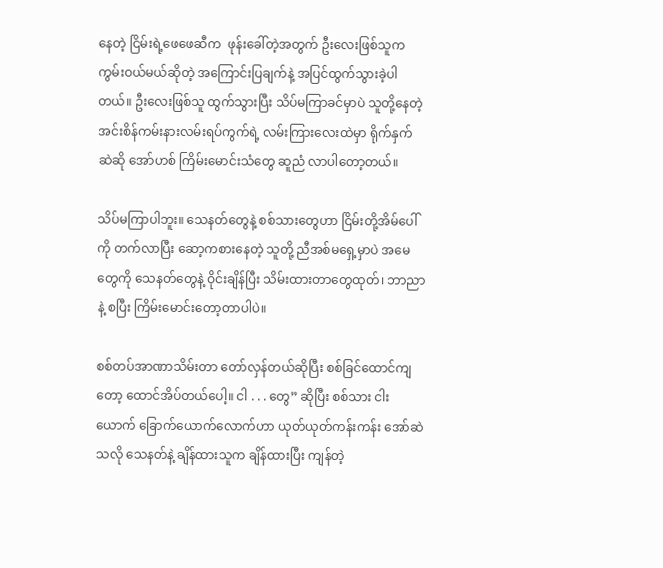နေတဲ့ ငြိမ်းရဲ့ဖေဖေဆီက  ဖုန်းခေါ်တဲ့အတွက် ဦးလေးဖြစ်သူက ကွမ်းဝယ်မယ်ဆိုတဲ့ အကြောင်းပြချက်နဲ့ အပြင်ထွက်သွားခဲ့ပါတယ်။ ဦးလေးဖြစ်သူ ထွက်သွားပြီး သိပ်မကြာခင်မှာပဲ သူတို့နေတဲ့ အင်းစိန်ကမ်းနားလမ်းရပ်ကွက်ရဲ့ လမ်းကြားလေးထဲမှာ ရိုက်နှက် ဆဲဆို အော်ဟစ် ကြိမ်းမောင်းသံတွေ ဆူညံ လာပါတော့တယ်။

သိပ်မကြာပါဘူး။ သေနတ်တွေနဲ့ စစ်သားတွေဟာ ငြိမ်းတို့အိမ်ပေါ်ကို တက်လာပြီး ဆော့ကစားနေတဲ့ သူတို့ ညီအစ်မရှေ့မှာပဲ အမေတွေကို သေနတ်တွေနဲ့ ဝိုင်းချိန်ပြီး သိမ်းထားတာတွေထုတ်၊ ဘာညာနဲ့ စပြီး ကြိမ်းမောင်းတော့တာပါပဲ။

စစ်တပ်အာဏာသိမ်းတာ တော်လှန်တယ်ဆိုပြီး စစ်ခြင်ထောင်ကျတော့ ထောင်အိပ်တယ်ပေါ့။ ငါ . . . တွေ” ဆိုပြီး စစ်သား ငါးယောက် ခြောက်ယောက်လောက်ဟာ ယုတ်ယုတ်ကန်းကန်း အော်ဆဲသလို သေနတ်နဲ့ ချိန်ထားသူက ချိန်ထားပြီး ကျန်တဲ့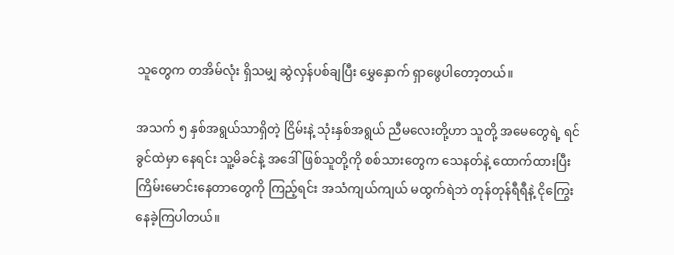သူတွေက တအိမ်လုံး ရှိသမျှ ဆွဲလှန်ပစ်ချပြီး မွှေနှောက် ရှာဖွေပါတော့တယ်။

အသက် ၅ နှစ်အရွယ်သာရှိတဲ့ ငြိမ်းနဲ့ သုံးနှစ်အရွယ် ညီမလေးတို့ဟာ သူတို့ အမေတွေရဲ့ ရင်ခွင်ထဲမှာ နေရင်း သူ့မိခင်နဲ့ အဒေါ်ဖြစ်သူတို့ကို စစ်သားတွေက သေနတ်နဲ့ ထောက်ထားပြီး ကြိမ်းမောင်းနေတာတွေကို ကြည့်ရင်း အသံကျယ်ကျယ် မထွက်ရဲဘဲ တုန်တုန်ရီရီနဲ့ ငိုကြွေးနေခဲ့ကြပါတယ်။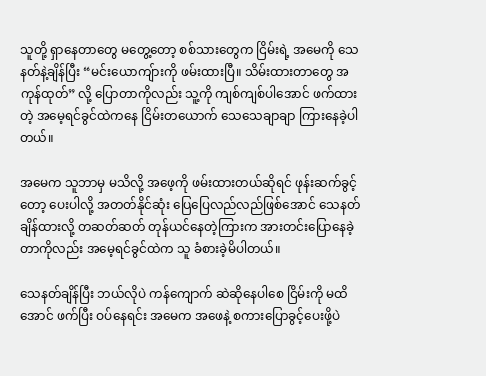သူတို့ ရှာနေတာတွေ မတွေ့တော့ စစ်သားတွေက ငြိမ်းရဲ့ အမေကို သေနတ်နဲ့ချိန်ပြီး “မင်းယောကျ်ားကို ဖမ်းထားပြီ။ သိမ်းထားတာတွေ အကုန်ထုတ်” လို့ ပြောတာကိုလည်း သူ့ကို ကျစ်ကျစ်ပါအောင် ဖက်ထားတဲ့ အမေ့ရင်ခွင်ထဲကနေ ငြိမ်းတယောက် သေသေချာချာ ကြားနေခဲ့ပါတယ်။

အမေက သူဘာမှ မသိလို့ အဖေ့ကို ဖမ်းထားတယ်ဆိုရင် ဖုန်းဆက်ခွင့်တော့ ပေးပါလို့ အတတ်နိုင်ဆုံး ပြေပြေလည်လည်ဖြစ်အောင် သေနတ်ချိန်ထားလို့ တဆတ်ဆတ် တုန်ယင်နေတဲ့ကြားက အားတင်းပြောနေခဲ့တာကိုလည်း အမေ့ရင်ခွင်ထဲက သူ ခံစားခဲ့မိပါတယ်။

သေနတ်ချိန်ပြီး ဘယ်လိုပဲ ကန်ကျောက် ဆဲဆိုနေပါစေ ငြိမ်းကို မထိအောင် ဖက်ပြီး ဝပ်နေရင်း အမေက အဖေနဲ့ စကားပြောခွင့်ပေးဖို့ပဲ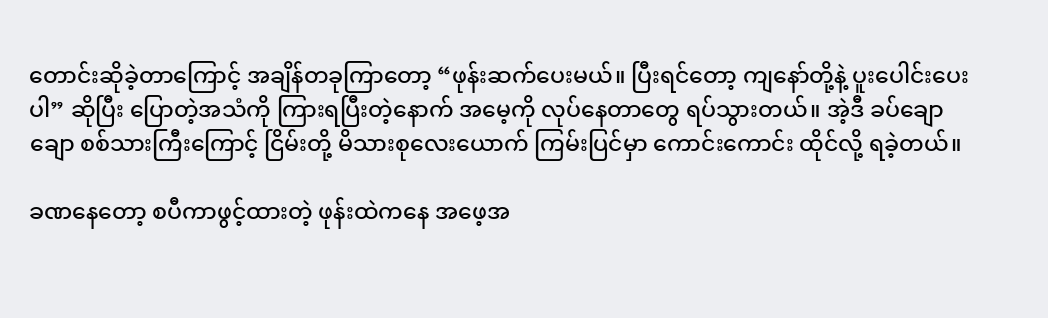တောင်းဆိုခဲ့တာကြောင့် အချိန်တခုကြာတော့ “ဖုန်းဆက်ပေးမယ်။ ပြီးရင်တော့ ကျနော်တို့နဲ့ ပူးပေါင်းပေးပါ” ဆိုပြီး ပြောတဲ့အသံကို ကြားရပြီးတဲ့နောက် အမေ့ကို လုပ်နေတာတွေ ရပ်သွားတယ်။ အဲ့ဒီ ခပ်ချောချော စစ်သားကြီးကြောင့် ငြိမ်းတို့ မိသားစုလေးယောက် ကြမ်းပြင်မှာ ကောင်းကောင်း ထိုင်လို့ ရခဲ့တယ်။

ခဏနေတော့ စပီကာဖွင့်ထားတဲ့ ဖုန်းထဲကနေ အဖေ့အ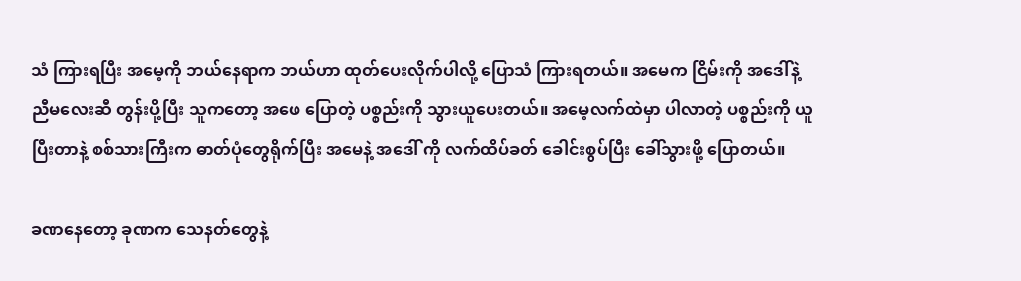သံ ကြားရပြီး အမေ့ကို ဘယ်နေရာက ဘယ်ဟာ ထုတ်ပေးလိုက်ပါလို့ ပြောသံ ကြားရတယ်။ အမေက ငြိမ်းကို အဒေါ်နဲ့ ညီမလေးဆီ တွန်းပို့ပြီး သူကတော့ အဖေ ပြောတဲ့ ပစ္စည်းကို သွားယူပေးတယ်။ အမေ့လက်ထဲမှာ ပါလာတဲ့ ပစ္စည်းကို ယူပြီးတာနဲ့ စစ်သားကြီးက ဓာတ်ပုံတွေရိုက်ပြီး အမေနဲ့ အဒေါ် ကို လက်ထိပ်ခတ် ခေါင်းစွပ်ပြီး ခေါ်သွားဖို့ ပြောတယ်။

ခဏနေတော့ ခုဏက သေနတ်တွေနဲ့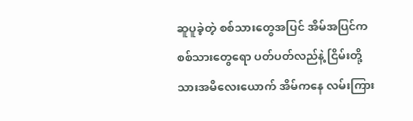ဆူပူခဲ့တဲ့ စစ်သားတွေအပြင် အိမ်အပြင်က စစ်သားတွေရော ပတ်ပတ်လည်နဲ့ ငြိမ်းတို့ သားအမိလေးယောက် အိမ်ကနေ လမ်းကြား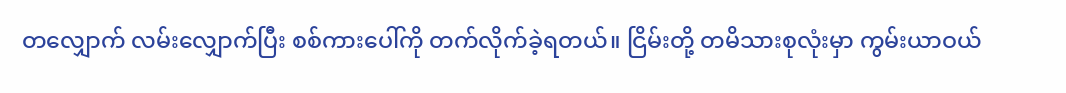တလျှောက် လမ်းလျှောက်ပြီး စစ်ကားပေါ်ကို တက်လိုက်ခဲ့ရတယ်။ ငြိမ်းတို့ တမိသားစုလုံးမှာ ကွမ်းယာဝယ်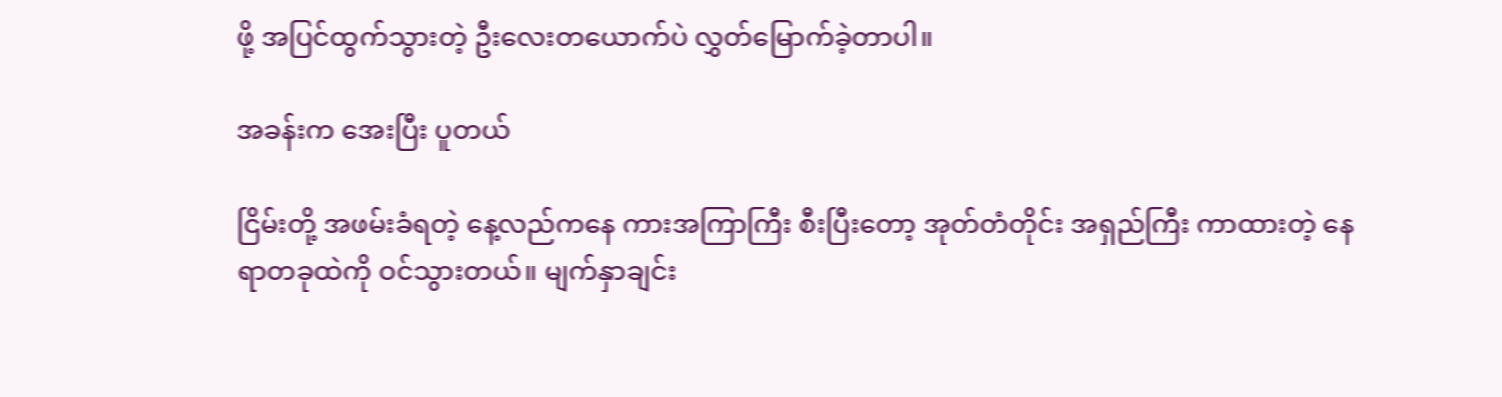ဖို့ အပြင်ထွက်သွားတဲ့ ဦးလေးတယောက်ပဲ လွှတ်မြောက်ခဲ့တာပါ။

အခန်းက အေးပြီး ပူတယ်

ငြိမ်းတို့ အဖမ်းခံရတဲ့ နေ့လည်ကနေ ကားအကြာကြီး စီးပြီးတော့ အုတ်တံတိုင်း အရှည်ကြီး ကာထားတဲ့ နေရာတခုထဲကို ဝင်သွားတယ်။ မျက်နှာချင်း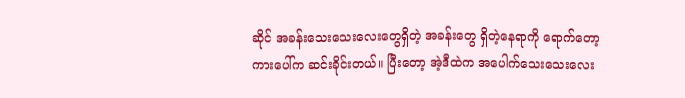ဆိုင် အခန်းသေးသေးလေးတွေရှိတဲ့ အခန်းတွေ ရှိတဲ့နေရာကို ရောက်တော့ ကားပေါ်က ဆင်းခိုင်းတယ်။ ပြီးတော့ အဲ့ဒီထဲက အပေါက်သေးသေးလေး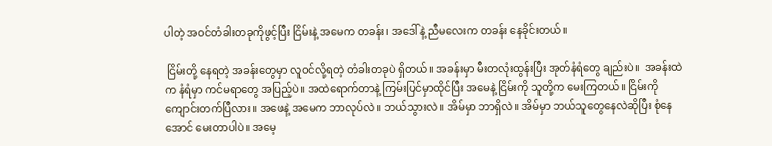ပါတဲ့ အဝင်တံခါးတခုကိုဖွင့်ပြီး ငြိမ်းနဲ့ အမေက တခန်း၊ အဒေါ်နဲ့ ညီမလေးက တခန်း နေခိုင်းတယ်။

 ငြိမ်းတို့ နေရတဲ့ အခန်းတွေမှာ လူဝင်လို့ရတဲ့ တံခါးတခုပဲ ရှိတယ်။ အခန်းမှာ မီးတလုံးထွန်းပြီး အုတ်နံရံတွေ ချည်းပဲ။  အခန်းထဲက နံရံမှာ ကင်မရာတွေ အပြည့်ပဲ။ အထဲရောက်တာနဲ့ ကြမ်းပြင်မှာထိုင်ပြီး အမေနဲ့ ငြိမ်းကို သူတို့က မေးကြတယ်။ ငြိမ်းကို ကျောင်းတက်ပြီလား။ အဖေနဲ့ အမေက ဘာလုပ်လဲ။ ဘယ်သွားလဲ။ အိမ်မှာ ဘာရှိလဲ။ အိမ်မှာ ဘယ်သူတွေနေလဲဆိုပြီး စုံနေအောင် မေးတာပါပဲ။ အမေ့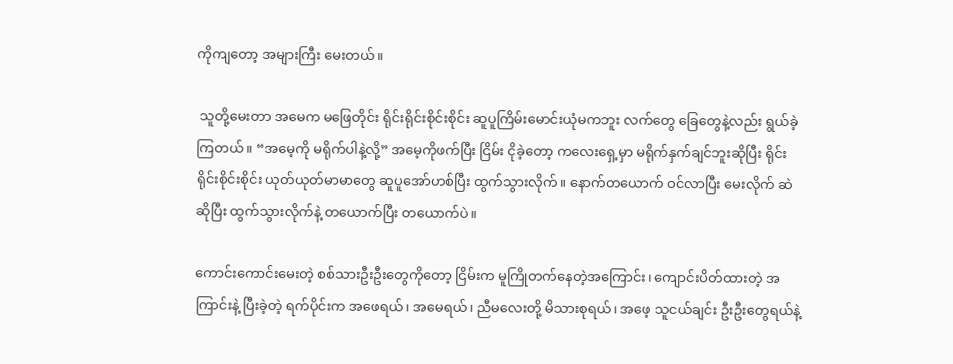ကိုကျတော့ အများကြီး မေးတယ်။

 သူတို့မေးတာ အမေက မဖြေတိုင်း ရိုင်းရိုင်းစိုင်းစိုင်း ဆူပူကြိမ်းမောင်းယုံမကဘူး လက်တွေ ခြေတွေနဲ့လည်း ရွယ်ခဲ့ကြတယ်။ “အမေ့ကို မရိုက်ပါနဲ့လို့” အမေ့ကိုဖက်ပြီး ငြိမ်း ငိုခဲ့တော့ ကလေးရှေ့မှာ မရိုက်နှက်ချင်ဘူးဆိုပြီး ရိုင်းရိုင်းစိုင်းစိုင်း ယုတ်ယုတ်မာမာတွေ ဆူပူအော်ဟစ်ပြီး ထွက်သွားလိုက်။ နောက်တယောက် ဝင်လာပြီး မေးလိုက် ဆဲဆိုပြီး ထွက်သွားလိုက်နဲ့ တယောက်ပြီး တယောက်ပဲ။

ကောင်းကောင်းမေးတဲ့ စစ်သားဦးဦးတွေကိုတော့ ငြိမ်းက မူကြိုတက်နေတဲ့အကြောင်း၊ ကျောင်းပိတ်ထားတဲ့ အကြာင်းနဲ့ ပြီးခဲ့တဲ့ ရက်ပိုင်းက အဖေရယ်၊ အမေရယ်၊ ညီမလေးတို့ မိသားစုရယ်၊ အဖေ့ သူငယ်ချင်း ဦးဦးတွေရယ်နဲ့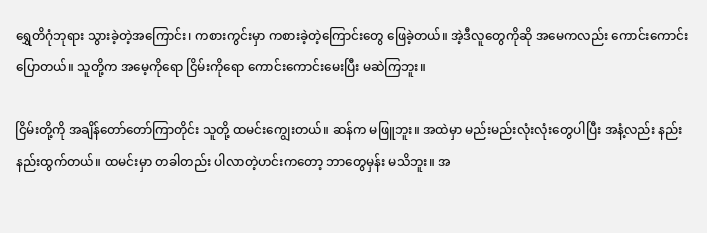ရွှေတိဂုံဘုရား သွားခဲ့တဲ့အကြောင်း၊ ကစားကွင်းမှာ ကစားခဲ့တဲ့ကြောင်းတွေ ဖြေခဲ့တယ်။ အဲ့ဒီလူတွေကိုဆို အမေကလည်း ကောင်းကောင်း ပြောတယ်။ သူတို့က အမေ့ကိုရော ငြိမ်းကိုရော ကောင်းကောင်းမေးပြီး မဆဲကြဘူး။

ငြိမ်းတို့ကို အချိန်တော်တော်ကြာတိုင်း သူတို့ ထမင်းကျွေးတယ်။ ဆန်က မဖြူဘူး။ အထဲမှာ မည်းမည်းလုံးလုံးတွေပါပြီး အနံ့လည်း နည်းနည်းထွက်တယ်။ ထမင်းမှာ တခါတည်း ပါလာတဲ့ဟင်းကတော့ ဘာတွေမှန်း မသိဘူး။ အ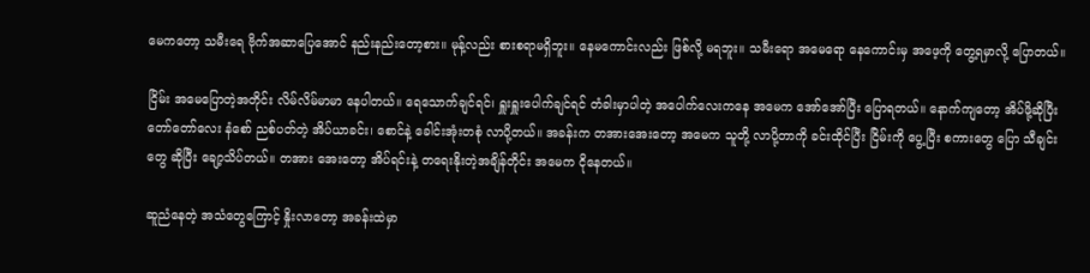မေကတော့ သမီးရေ ဗိုက်အဆာပြေအောင် နည်းနည်းတော့စား။ မုန့်လည်း စားစရာမရှိဘူး။ နေမကောင်းလည်း ဖြစ်လို့ မရဘူး။ သမီးရော အမေရော နေကောင်းမှ အဖေ့ကို တွေ့ရမှာလို့ ပြောတယ်။

ငြိမ်း အမေပြောတဲ့အတိုင်း လိမ်လိမ်မာမာ နေပါတယ်။ ရေသောက်ချင်ရင်၊ ရှူးရှူးပေါက်ချင်ရင် တံခါးမှာပါတဲ့ အပေါက်လေးကနေ အမေက အော်အော်ပြီး ပြောရတယ်။ နောက်ကျတော့ အိပ်ဖို့ဆိုပြီး တော်တော်လေး နံစော် ညစ်ပတ်တဲ့ အိပ်ယာခင်း၊ စောင်နဲ့ ခေါင်းအုံးတစုံ လာပို့တယ်။ အခန်းက တအားအေးတော့ အမေက သူတို့ လာပို့တာကို ခင်းထိုင်ပြီး ငြိမ်းကို ပွေ့ပြီး စကားတွေ ပြော သီချင်းတွေ ဆိုပြီး ချော့သိပ်တယ်။ တအား အေးတော့ အိပ်ရင်းနဲ့ တရေးနိုးတဲ့အချိန်တိုင်း အမေက ငိုနေတယ်။

ဆူညံနေတဲ့ အသံတွေကြောင့် နှိုးလာတော့ အခန်းထဲမှာ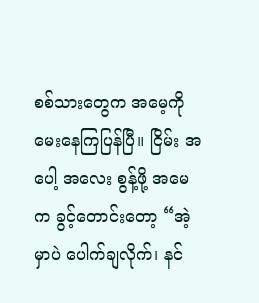စစ်သားတွေက အမေ့ကို မေးနေကြပြန်ပြီ။ ငြိမ်း အပေါ့ အလေး စွန့်ဖို့ အမေက ခွင့်တောင်းတော့ “အဲ့မှာပဲ ပေါက်ချလိုက်၊ နင်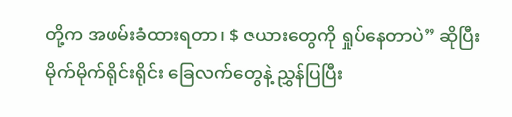တို့က အဖမ်းခံထားရတာ၊ $ ဇယားတွေကို ရှုပ်နေတာပဲ” ဆိုပြီး မိုက်မိုက်ရိုင်းရိုင်း ခြေလက်တွေနဲ့ ညွှန်ပြပြီး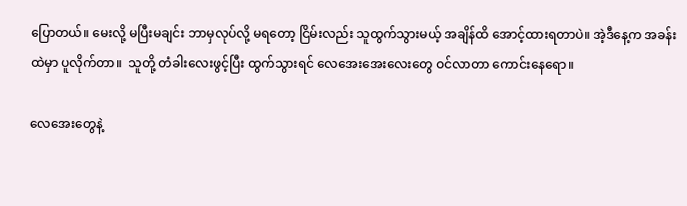ပြောတယ်။ မေးလို့ မပြီးမချင်း ဘာမှလုပ်လို့ မရတော့ ငြိမ်းလည်း သူထွက်သွားမယ့် အချိန်ထိ အောင့်ထားရတာပဲ။ အဲ့ဒီနေ့က အခန်းထဲမှာ ပူလိုက်တာ။  သူတို့ တံခါးလေးဖွင့်ပြီး ထွက်သွားရင် လေအေးအေးလေးတွေ ဝင်လာတာ ကောင်းနေရော။

လေအေးတွေနဲ့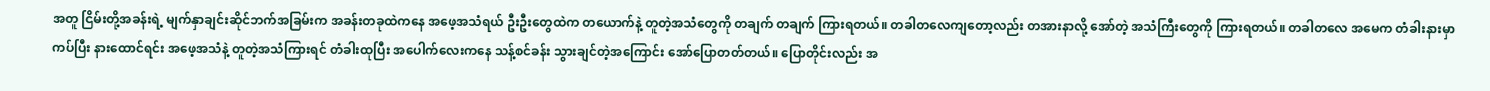အတူ ငြိမ်းတို့အခန်းရဲ့ မျက်နှာချင်းဆိုင်ဘက်အခြမ်းက အခန်းတခုထဲကနေ အဖေ့အသံရယ် ဦးဦးတွေထဲက တယောက်နဲ့ တူတဲ့အသံတွေကို တချက် တချက် ကြားရတယ်။ တခါတလေကျတော့လည်း တအားနာလို့ အော်တဲ့ အသံကြီးတွေကို ကြားရတယ်။ တခါတလေ အမေက တံခါးနားမှာကပ်ပြီး နားထောင်ရင်း အဖေ့အသံနဲ့ တူတဲ့အသံကြားရင် တံခါးထုပြီး အပေါက်လေးကနေ သန့်စင်ခန်း သွားချင်တဲ့အကြောင်း အော်ပြောတတ်တယ်။ ပြောတိုင်းလည်း အ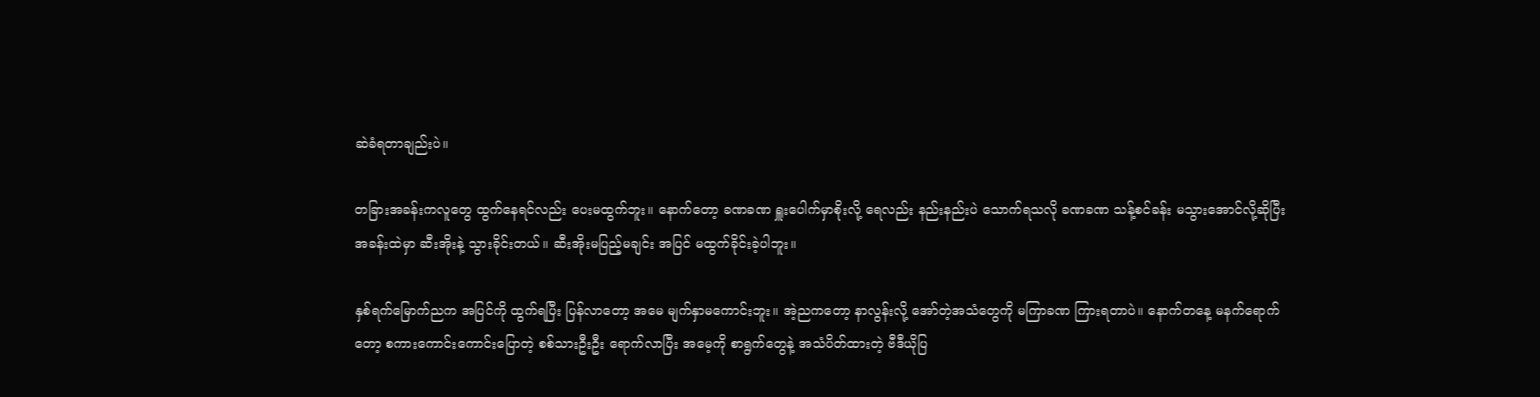ဆဲခံရတာချည်းပဲ။

တခြားအခန်းကလူတွေ ထွက်နေရင်လည်း ပေးမထွက်ဘူး။ နောက်တော့ ခဏခဏ ရှူးပေါက်မှာစိုးလို့ ရေလည်း နည်းနည်းပဲ သောက်ရသလို ခဏခဏ သန့်စင်ခန်း မသွားအောင်လို့ဆိုပြီး အခန်းထဲမှာ ဆီးအိုးနဲ့ သွားခိုင်းတယ်။ ဆီးအိုးမပြည့်မချင်း အပြင် မထွက်ခိုင်းခဲ့ပါဘူး။

နှစ်ရက်မြောက်ညက အပြင်ကို ထွက်ရပြီး ပြန်လာတော့ အမေ မျက်နှာမကောင်းဘူး။ အဲ့ညကတော့ နာလွန်းလို့ အော်တဲ့အသံတွေကို မကြာခဏ ကြားရတာပဲ။ နောက်တနေ့ မနက်ရောက်တော့ စကားကောင်းကောင်းပြောတဲ့ စစ်သားဦးဦး ရောက်လာပြီး အမေ့ကို စာရွက်တွေနဲ့ အသံပိတ်ထားတဲ့ ဗီဒီယိုပြ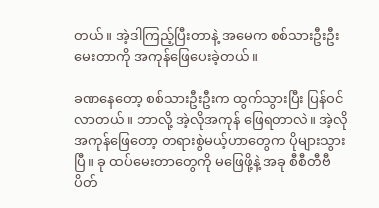တယ်။ အဲ့ဒါကြည့်ပြီးတာနဲ့ အမေက စစ်သားဦးဦးမေးတာကို အကုန်ဖြေပေးခဲ့တယ်။

ခဏနေတော့ စစ်သားဦးဦးက ထွက်သွားပြီး ပြန်ဝင်လာတယ်။ ဘာလို့ အဲ့လိုအကုန် ဖြေရတာလဲ။ အဲ့လိုအကုန်ဖြေတော့ တရားစွဲမယ့်ဟာတွေက ပိုများသွားပြီ။ ခု ထပ်မေးတာတွေကို မဖြေဖို့နဲ့ အခု စီစီတီဗီ ပိတ်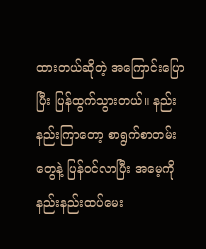ထားတယ်ဆိုတဲ့ အကြောင်းပြောပြီး ပြန်ထွက်သွားတယ်။ နည်းနည်းကြာတော့ စာရွက်စာတမ်းတွေနဲ့ ပြန်ဝင်လာပြီး အမေ့ကို နည်းနည်းထပ်မေး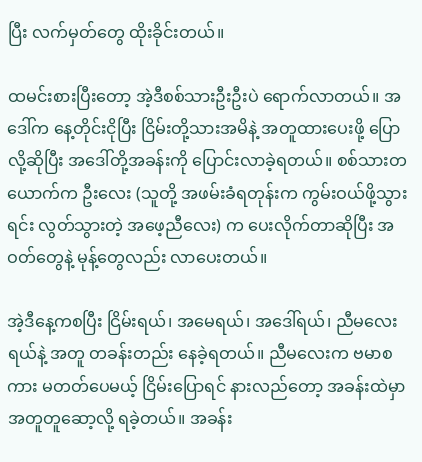ပြီး လက်မှတ်တွေ ထိုးခိုင်းတယ်။

ထမင်းစားပြီးတော့ အဲ့ဒီစစ်သားဦးဦးပဲ‌ ရောက်လာတယ်။ အဒေါ်က နေ့တိုင်းငိုပြီး ငြိမ်းတို့သားအမိနဲ့ အတူထားပေးဖို့ ပြောလို့ဆိုပြီး အဒေါ်တို့အခန်းကို ပြောင်းလာခဲ့ရတယ်။ စစ်သားတယောက်က ဦးလေး (သူတို့ အဖမ်းခံရတုန်းက ကွမ်းဝယ်ဖို့သွားရင်း လွတ်သွားတဲ့ အဖေ့ညီလေး) က ပေးလိုက်တာဆိုပြီး အဝတ်တွေနဲ့ မုန့်တွေလည်း လာပေးတယ်။

အဲ့ဒီနေ့ကစပြီး ငြိမ်းရယ်၊ အမေရယ်၊ အဒေါ်ရယ်၊ ညီမလေးရယ်နဲ့ အတူ တခန်းတည်း နေခဲ့ရတယ်။ ညီမလေးက ဗမာစကား မတတ်ပေမယ့် ငြိမ်းပြောရင် နားလည်တော့ အခန်းထဲမှာ အတူတူဆော့လို့ ရခဲ့တယ်။ အခန်း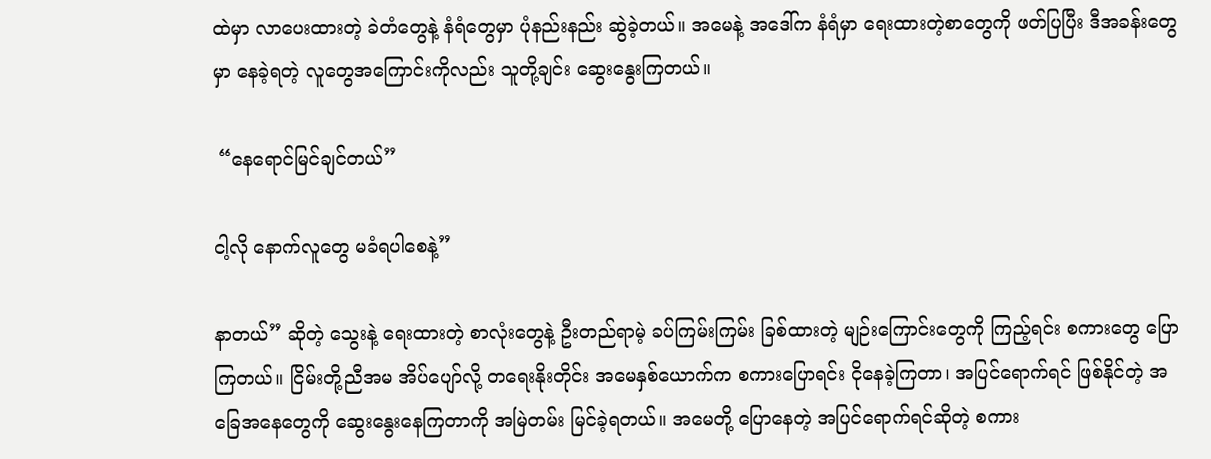ထဲမှာ လာပေးထားတဲ့ ခဲတံတွေနဲ့ နံရံတွေမှာ ပုံနည်းနည်း ဆွဲခဲ့တယ်။ အမေနဲ့ အဒေါ်က နံရံမှာ ရေးထားတဲ့စာတွေကို ဖတ်ပြပြီး ဒီအခန်းတွေမှာ နေခဲ့ရတဲ့ လူတွေအကြောင်းကိုလည်း သူတို့ချင်း ဆွေးနွေးကြတယ်။

 “နေရောင်မြင်ချင်တယ်”

ငါ့လို နောက်လူတွေ မခံရပါစေနဲ့”

နာတယ်” ဆိုတဲ့ သွေးနဲ့ ရေးထားတဲ့ စာလုံးတွေနဲ့ ဦးတည်ရာမဲ့ ခပ်ကြမ်းကြမ်း ခြစ်ထားတဲ့ မျဉ်းကြောင်းတွေကို ကြည့်ရင်း စကားတွေ ပြောကြတယ်။ ငြိမ်းတို့ညီအမ အိပ်ပျော်လို့ တရေးနိုးတိုင်း အမေနှစ်ယောက်က စကားပြောရင်း ငိုနေခဲ့ကြတာ၊ အပြင်ရောက်ရင် ဖြစ်နိုင်တဲ့ အခြေအနေတွေကို ဆွေးနွေးနေကြတာကို အမြဲတမ်း မြင်ခဲ့ရတယ်။ အမေတို့ ပြောနေတဲ့ အပြင်ရောက်ရင်ဆိုတဲ့ စကား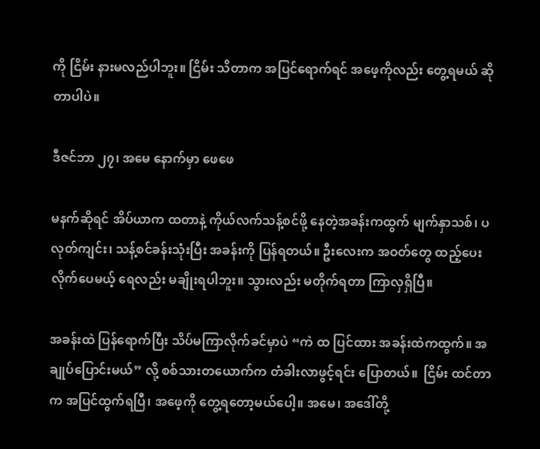ကို ငြိမ်း နားမလည်ပါဘူး။ ငြိမ်း သိတာက အပြင်ရောက်ရင် အဖေ့ကိုလည်း တွေ့ရမယ် ဆိုတာပါပဲ။

ဒီဇင်ဘာ ၂၇၊ အမေ နောက်မှာ ဖေဖေ

မနက်ဆိုရင် အိပ်ယာက ထတာနဲ့ ကိုယ်လက်သန့်စင်ဖို့ နေတဲ့အခန်းကထွက် မျက်နှာသစ်၊ ပလုတ်ကျင်း၊ သန့်စင်ခန်းသုံးပြီး အခန်းကို ပြန်ရတယ်။ ဦးလေးက အဝတ်တွေ ထည့်ပေးလိုက်ပေမယ့် ရေလည်း မချိုးရပါဘူး။ သွားလည်း မတိုက်ရတာ ကြာလှရှိပြီ။

အခန်းထဲ ပြန်ရောက်ပြီး သိပ်မကြာလိုက်ခင်မှာပဲ “ကဲ ထ ပြင်ထား အခန်းထဲကထွက်။ အချုပ်ပြောင်းမယ်” လို့ စစ်သားတယောက်က တံခါးလာဖွင့်ရင်း ပြောတယ်။  ငြိမ်း ထင်တာက အပြင်ထွက်ရပြီ၊ အဖေ့ကို တွေ့ရတော့မယ်ပေါ့။ အမေ၊ အဒေါ်တို့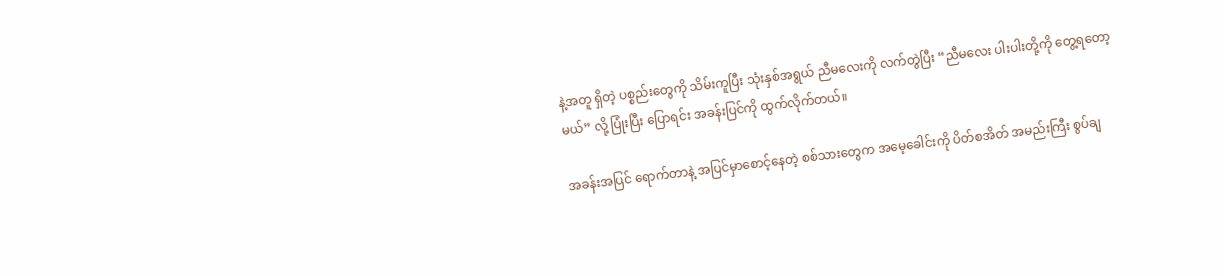နဲ့အတူ ရှိတဲ့ ပစ္စည်းတွေကို သိမ်းကူပြီး သုံးနှစ်အရွယ် ညီမလေးကို လက်တွဲပြီး “ညီမလေး ပါးပါးတို့ကို တွေ့ရတော့မယ်” လို့ ပြုံးပြီး ပြောရင်း အခန်းပြင်ကို ထွက်လိုက်တယ်။

အခန်းအပြင် ရောက်တာနဲ့ အပြင်မှာစောင့်နေတဲ့ စစ်သားတွေက အမေ့ခေါင်းကို ပိတ်စအိတ် အမည်းကြီး စွပ်ချ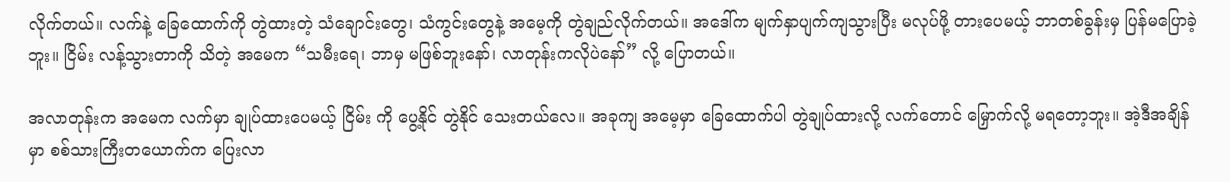လိုက်တယ်။ လက်နဲ့ ခြေထောက်ကို တွဲထားတဲ့ သံချောင်းတွေ၊ သံကွင်းတွေနဲ့ အမေ့ကို တွဲချည်လိုက်တယ်။ အဒေါ်က မျက်နှာပျက်ကျသွားပြီး မလုပ်ဖို့ တားပေမယ့် ဘာတစ်ခွန်းမှ ပြန်မပြောခဲ့ဘူး။ ငြိမ်း လန့်သွားတာကို သိတဲ့ အမေက “သမီးရေ၊ ဘာမှ မဖြစ်ဘူးနော်၊ လာတုန်းကလိုပဲနော်” လို့ ပြောတယ်။

အလာတုန်းက အမေက လက်မှာ ချုပ်ထားပေမယ့် ငြိမ်း ကို ပွေ့နိုင် တွဲနိုင် သေးတယ်လေ။ အခုကျ အမေ့မှာ ခြေထောက်ပါ တွဲချုပ်ထားလို့ လက်တောင် မြှောက်လို့ မရတော့ဘူး။ အဲ့ဒီအချိန်မှာ စစ်သားကြီးတယောက်က ပြေးလာ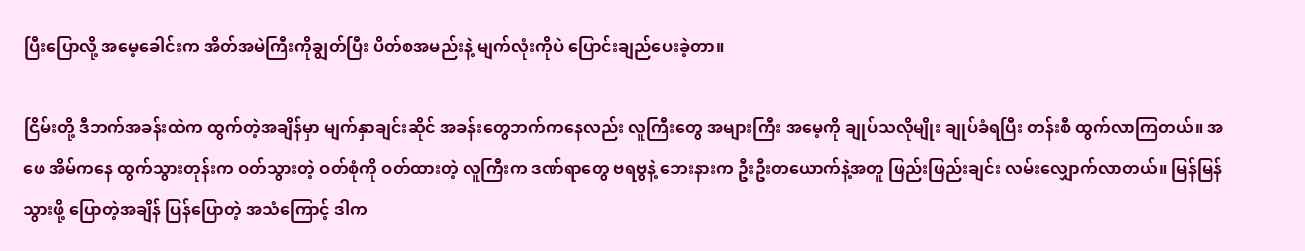ပြီးပြောလို့ အမေ့ခေါင်းက အိတ်အမဲကြီးကိုချွတ်ပြီး ပိတ်စအမည်းနဲ့ မျက်လုံးကိုပဲ ပြောင်းချည်ပေးခဲ့တာ။

ငြိမ်းတို့ ဒီဘက်အခန်းထဲက ထွက်တဲ့အချိန်မှာ မျက်နှာချင်းဆိုင် အခန်းတွေဘက်ကနေလည်း လူကြီးတွေ အများကြီး အမေ့ကို ချုပ်သလိုမျိုး ချုပ်ခံရပြီး တန်းစီ ထွက်လာကြတယ်။ အဖေ အိမ်ကနေ ထွက်သွားတုန်းက ဝတ်သွားတဲ့ ဝတ်စုံကို ဝတ်ထားတဲ့ လူကြီးက ဒဏ်ရာတွေ ဗရဗွနဲ့ ဘေးနားက ဦးဦးတယောက်နဲ့အတူ ဖြည်းဖြည်းချင်း လမ်းလျှောက်လာတယ်။ မြန်မြန်သွားဖို့ ပြောတဲ့အချိန် ပြန်ပြောတဲ့ အသံကြောင့် ဒါက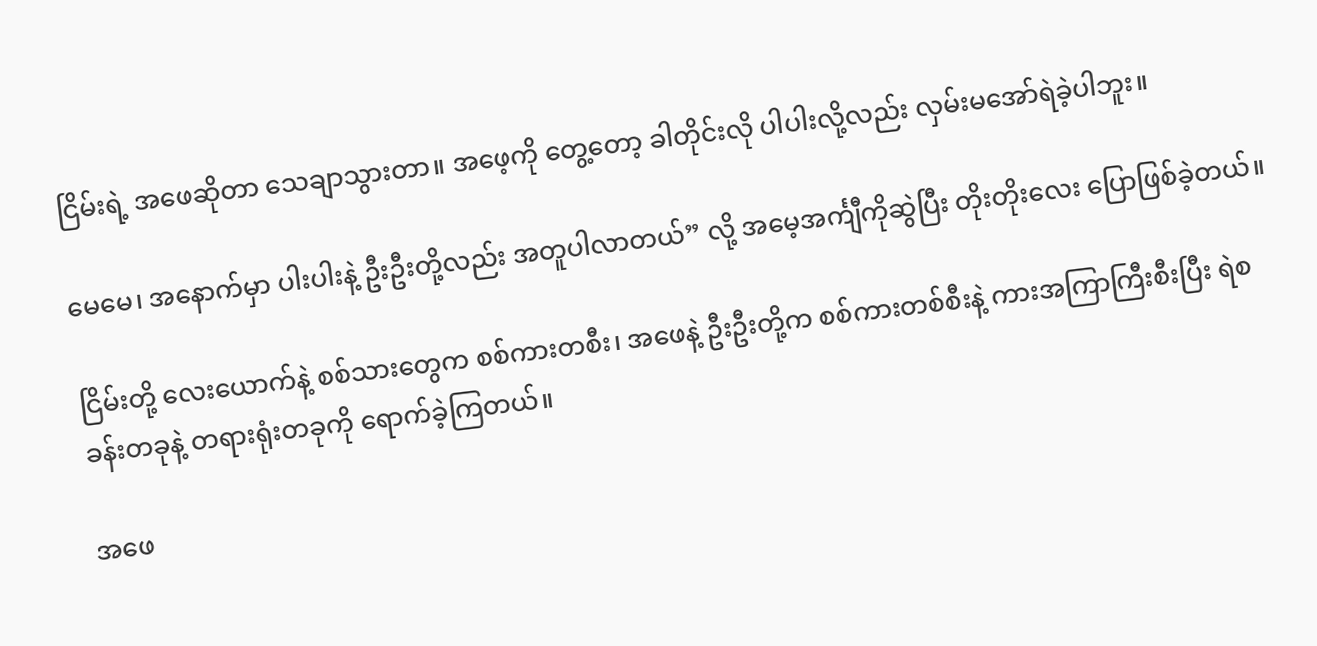ငြိမ်းရဲ့ အဖေဆိုတာ သေချာသွားတာ။ အဖေ့ကို တွေ့တော့ ခါတိုင်းလို ပါပါးလို့လည်း လှမ်းမအော်ရဲခဲ့ပါဘူး။

မေမေ၊ အနောက်မှာ ပါးပါးနဲ့ ဦးဦးတို့လည်း အတူပါလာတယ်” လို့ အမေ့အင်္ကျီကိုဆွဲပြီး တိုးတိုးလေး ပြောဖြစ်ခဲ့တယ်။

ငြိမ်းတို့ လေးယောက်နဲ့ စစ်သားတွေက စစ်ကားတစီး၊ အဖေနဲ့ ဦးဦးတို့က စစ်ကားတစ်စီးနဲ့ ကားအကြာကြီးစီးပြီး ရဲစခန်းတခုနဲ့ တရားရုံးတခုကို ရောက်ခဲ့ကြတယ်။

အဖေ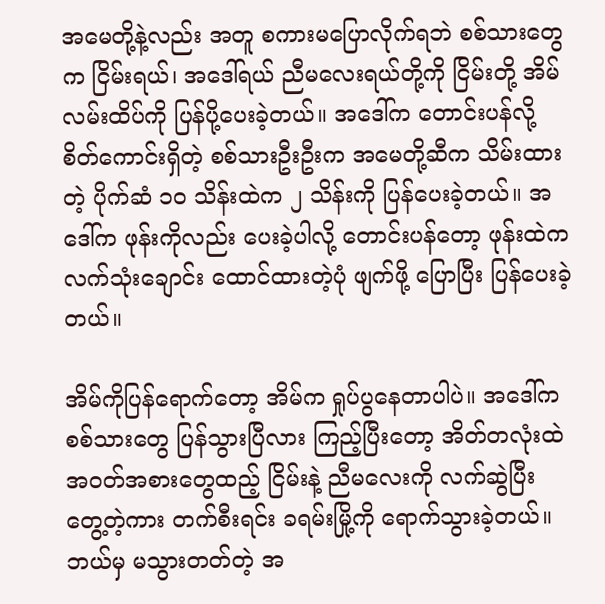အမေတို့နဲ့လည်း အတူ စကားမပြောလိုက်ရဘဲ စစ်သားတွေက ငြိမ်းရယ်၊ အဒေါ်ရယ် ညီမလေးရယ်တို့ကို ငြိမ်းတို့ အိမ်လမ်းထိပ်ကို ပြန်ပို့ပေးခဲ့တယ်။ အဒေါ်က တောင်းပန်လို့ စိတ်ကောင်းရှိတဲ့ စစ်သားဦးဦးက အမေတို့ဆီက သိမ်းထားတဲ့ ပိုက်ဆံ ၁၀ သိန်းထဲက ၂ သိန်းကို ပြန်ပေးခဲ့တယ်။ အဒေါ်က ဖုန်းကိုလည်း ပေးခဲ့ပါလို့ တောင်းပန်တော့ ဖုန်းထဲက လက်သုံးချောင်း ထောင်ထားတဲ့ပုံ ဖျက်ဖို့ ပြောပြီး ပြန်ပေးခဲ့တယ်။

အိမ်ကိုပြန်ရောက်တော့ အိမ်က ရှုပ်ပွနေတာပါပဲ။ အဒေါ်က စစ်သားတွေ ပြန်သွားပြီလား ကြည့်ပြီးတော့ အိတ်တလုံးထဲ အဝတ်အစားတွေထည့် ငြိမ်းနဲ့ ညီမလေးကို လက်ဆွဲပြီး တွေ့တဲ့ကား တက်စီးရင်း ခရမ်းမြို့ကို ရောက်သွားခဲ့တယ်။ ဘယ်မှ မသွားတတ်တဲ့ အ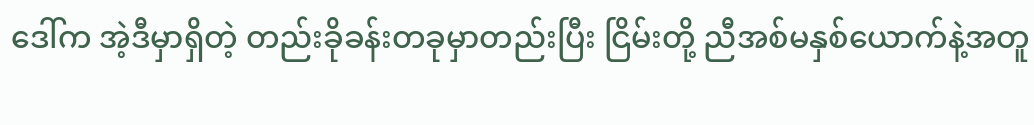ဒေါ်က အဲ့ဒီမှာရှိတဲ့ တည်းခိုခန်းတခုမှာတည်းပြီး ငြိမ်းတို့ ညီအစ်မနှစ်ယောက်နဲ့အတူ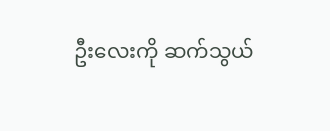ဦးလေးကို ဆက်သွယ်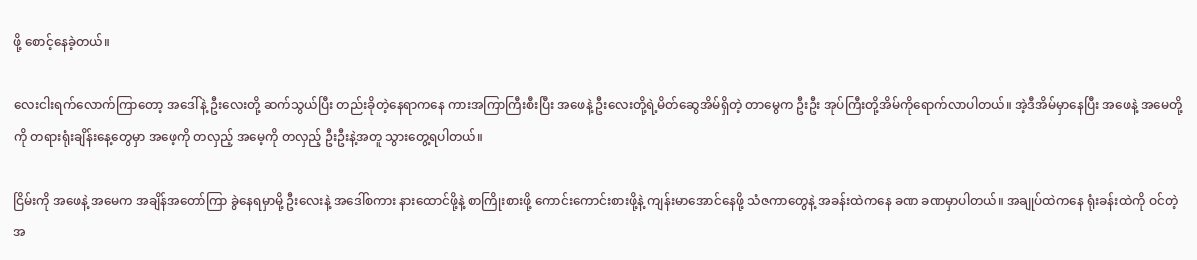ဖို့ စောင့်နေခဲ့တယ်။

လေးငါးရက်လောက်ကြာတော့ အဒေါ်နဲ့ ဦးလေးတို့ ဆက်သွယ်ပြီး တည်းခိုတဲ့နေရာကနေ ကားအကြာကြီးစီးပြီး အဖေနဲ့ ဦးလေးတို့ရဲ့မိတ်ဆွေအိမ်ရှိတဲ့ တာမွေက ဦးဦး အုပ်ကြီးတို့အိမ်ကိုရောက်လာပါတယ်။ အဲ့ဒီအိမ်မှာနေပြီး အဖေနဲ့ အမေတို့ကို တရားရုံးချိန်းနေ့တွေမှာ အဖေ့ကို တလှည့် အမေ့ကို တလှည့် ဦးဦးနဲ့အတူ သွားတွေ့ရပါတယ်။

ငြိမ်းကို အဖေနဲ့ အမေက အချိန်အတော်ကြာ ခွဲနေရမှာမို့ ဦးလေးနဲ့ အဒေါ်စကား နားထောင်ဖို့နဲ့ စာကြိုးစားဖို့ ကောင်းကောင်းစားဖို့နဲ့ ကျန်းမာအောင်နေဖို့ သံဇကာတွေနဲ့ အခန်းထဲကနေ ခဏ ခဏမှာပါတယ်။ အချုပ်ထဲကနေ ရုံးခန်းထဲကို ဝင်တဲ့အ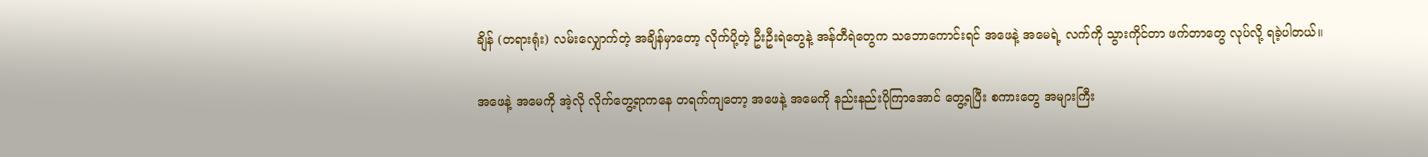ချိန် (တရားရုံး) လမ်းလျှောက်တဲ့ အချိန်မှာတော့ လိုက်ပို့တဲ့ ဦးဦးရဲတွေနဲ့ အန်တီရဲတွေက သဘောကောင်းရင် အဖေနဲ့ အမေရဲ့ လက်ကို သွားကိုင်တာ ဖက်တာတွေ လုပ်လို့ ရခဲ့ပါတယ်။

အဖေနဲ့ အမေကို အဲ့လို လိုက်တွေ့ရာကနေ တရက်ကျတော့ အဖေနဲ့ အမေကို နည်းနည်းပိုကြာအောင် တွေ့ရပြီး စကားတွေ အများကြီး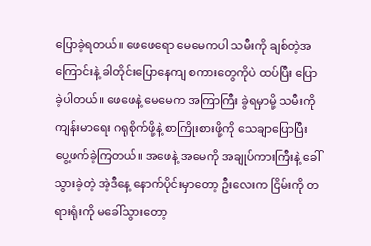ပြောခဲ့ရတယ်။ ဖေဖေရော မေမေကပါ သမီးကို ချစ်တဲ့အကြောင်းနဲ့ ခါတိုင်းပြောနေကျ စကားတွေကိုပဲ ထပ်ပြီး ပြောခဲ့ပါတယ်။ ဖေဖေနဲ့ မေမေက အကြာကြီး ခွဲရမှာမို့ သမီးကို ကျန်းမာရေး ဂရုစိုက်ဖို့နဲ့ စာကြိုးစားဖို့ကို သေချာပြောပြီး ပွေ့ဖက်ခဲ့ကြတယ်။ အဖေနဲ့ အမေကို အချုပ်ကားကြီးနဲ့ ခေါ်သွားခဲ့တဲ့ အဲ့ဒီနေ့ နောက်ပိုင်းမှာတော့ ဦးလေးက ငြိမ်းကို တရားရုံးကို မခေါ်သွားတော့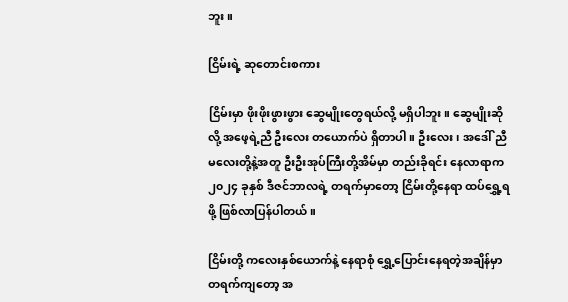ဘူး။

ငြိမ်းရဲ့ ဆုတောင်းစကား

ငြိမ်းမှာ ဖိုးဖိုးဖွားဖွား ဆွေမျိုးတွေရယ်လို့ မရှိပါဘူး။ ဆွေမျိုးဆိုလို့ အဖေ့ရဲ့ညီ ဦးလေး တယောက်ပဲ ရှိတာပါ။ ဦးလေး၊ အဒေါ် ညီမလေးတို့နဲ့အတူ ဦးဦးအုပ်ကြီးတို့အိမ်မှာ တည်းခိုရင်း နေလာရာက ၂၀၂၄ ခုနှစ် ဒီဇင်ဘာလရဲ့ တရက်မှာတော့ ငြိမ်းတို့နေရာ ထပ်ရွှေ့ရဖို့ ဖြစ်လာပြန်ပါတယ်။

ငြိမ်းတို့ ကလေးနှစ်ယောက်နဲ့ နေရာစုံ ရွှေ့ပြောင်းနေရတဲ့အချိန်မှာ တရက်ကျတော့ အ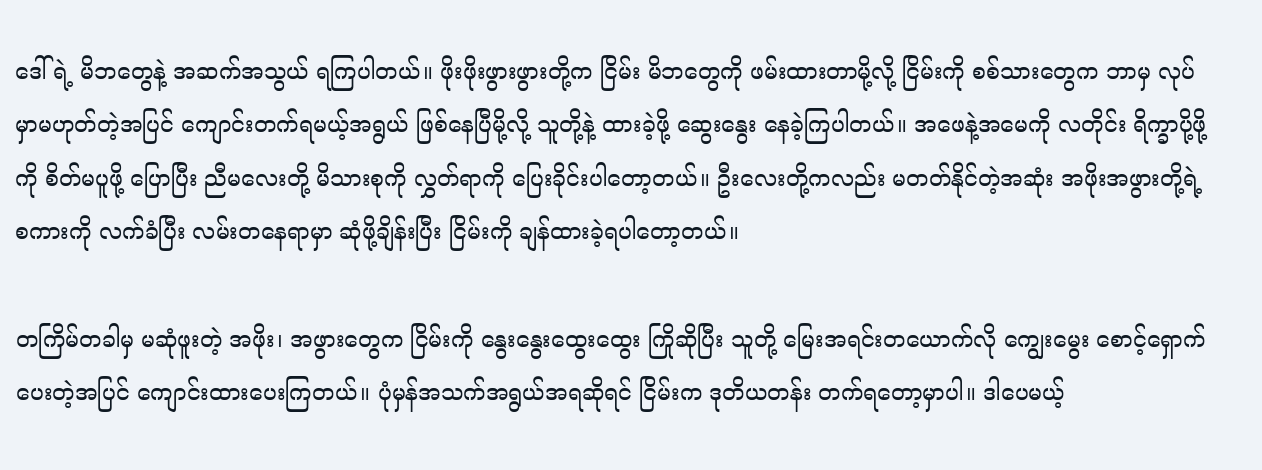ဒေါ်ရဲ့ မိဘတွေနဲ့ အဆက်အသွယ် ရကြပါတယ်။ ဖိုးဖိုးဖွားဖွားတို့က ငြိမ်း မိဘတွေကို ဖမ်းထားတာမို့လို့ ငြိမ်းကို စစ်သားတွေက ဘာမှ လုပ်မှာမဟုတ်တဲ့အပြင် ကျောင်းတက်ရမယ့်အရွယ် ဖြစ်နေပြီမို့လို့ သူတို့နဲ့ ထားခဲ့ဖို့ ဆွေးနွေး နေခဲ့ကြပါတယ်။ အဖေနဲ့အမေကို လတိုင်း ရိက္ခာပို့ဖို့ကို စိတ်မပူဖို့ ပြောပြီး ညီမလေးတို့ မိသားစုကို လွှတ်ရာကို ပြေးခိုင်းပါတော့တယ်။ ဦးလေးတို့ကလည်း မတတ်နိုင်တဲ့အဆုံး အဖိုးအဖွားတို့ရဲ့ စကားကို လက်ခံပြီး လမ်းတနေရာမှာ ဆုံဖို့ချိန်းပြီး ငြိမ်းကို ချန်ထားခဲ့ရပါတော့တယ်။

တကြိမ်တခါမှ မဆုံဖူးတဲ့ အဖိုး၊ အဖွားတွေက ငြိမ်းကို နွေးနွေးထွေးထွေး ကြိုဆိုပြီး သူတို့ မြေးအရင်းတယောက်လို ကျွေးမွေး စောင့်ရှောက်ပေးတဲ့အပြင် ကျောင်းထားပေးကြတယ်။ ပုံမှန်အသက်အရွယ်အရဆိုရင် ငြိမ်းက ဒုတိယတန်း တက်ရတော့မှာပါ။ ဒါပေမယ့်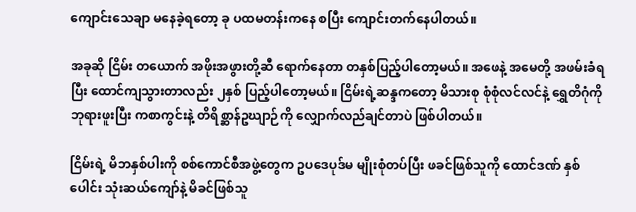ကျောင်းသေချာ မနေခဲ့ရတော့ ခု ပထမတန်းကနေ စပြီး ကျောင်းတက်နေပါတယ်။

အခုဆို ငြိမ်း တယောက် အဖိုးအဖွားတို့ဆီ ရောက်နေတာ တနှစ်ပြည့်ပါတော့မယ်။ အဖေနဲ့ အမေတို့ အဖမ်းခံရပြီး ထောင်ကျသွားတာလည်း ၂နှစ် ပြည့်ပါတော့မယ်။ ငြိမ်းရဲ့ဆန္ဒကတော့ မိသားစု စုံစုံလင်လင်နဲ့ ရွှေတိဂုံကို ဘုရားဖူးပြီး ကစာကွင်းနဲ့ တိရိစ္ဆာန်ဥဃျာဉ်ကို လျှောက်လည်ချင်တာပဲ ဖြစ်ပါတယ်။

ငြိမ်းရဲ့ မိဘနှစ်ပါးကို စစ်ကောင်စီအဖွဲ့တွေက ဥပဒေပုဒ်မ မျိုးစုံတပ်ပြီး ဖခင်ဖြစ်သူကို ထောင်ဒဏ် နှစ်ပေါင်း သုံးဆယ်ကျော်နဲ့ မိခင်ဖြစ်သူ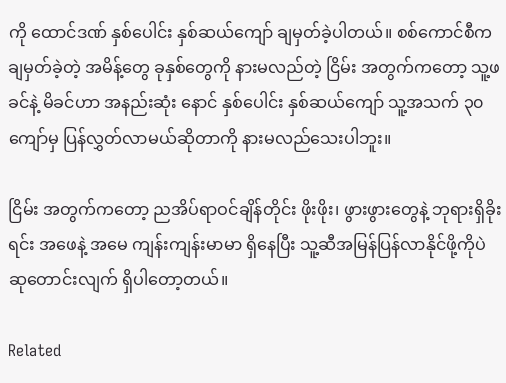ကို ထောင်ဒဏ် နှစ်ပေါင်း နှစ်ဆယ်ကျော် ချမှတ်ခဲ့ပါတယ်။ စစ်ကောင်စီက ချမှတ်ခဲ့တဲ့ အမိန့်တွေ ခုနှစ်တွေကို နားမလည်တဲ့ ငြိမ်း အတွက်ကတော့ သူ့ဖခင်နဲ့ မိခင်ဟာ အနည်းဆုံး နောင် နှစ်ပေါင်း နှစ်ဆယ်ကျော် သူ့အသက် ၃၀ ကျော်မှ ပြန်လွှတ်လာမယ်ဆိုတာကို နားမလည်သေးပါဘူး။

ငြိမ်း အတွက်ကတော့ ညအိပ်ရာဝင်ချိန်တိုင်း ဖိုးဖိုး၊ ဖွားဖွားတွေနဲ့ ဘုရားရှိခိုးရင်း အဖေနဲ့ အမေ ကျန်းကျန်းမာမာ ရှိနေပြီး သူ့ဆီအမြန်ပြန်လာနိုင်ဖို့ကိုပဲ ဆုတောင်းလျက် ရှိပါတော့တယ်။

Related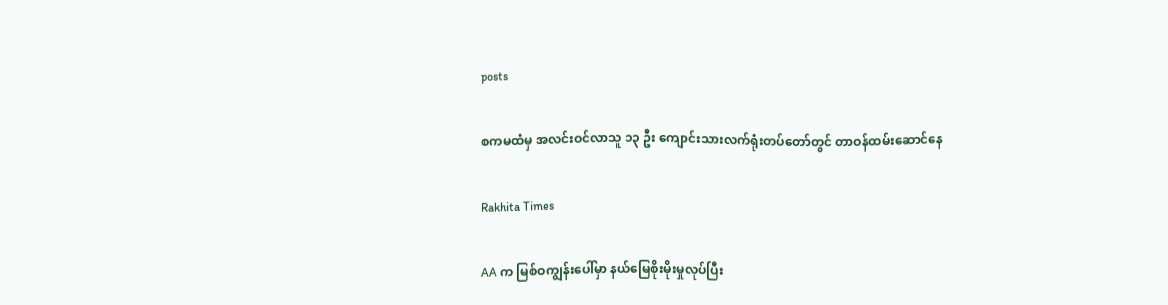posts

စကမထံမှ အလင်းဝင်လာသူ ၁၃ ဦး ကျောင်းသားလက်ရုံးတပ်တော်တွင် တာဝန်ထမ်းဆောင်နေ

Rakhita Times

AA က မြစ်ဝကျွန်းပေါ်မှာ နယ်မြေစိုးမိုးမှုလုပ်ပြီး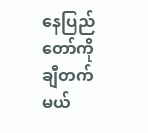နေပြည်တော်ကို ချီတက်မယ်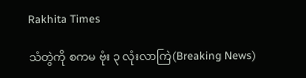Rakhita Times

သံတွဲကို စကမ ဗုံး ၃ လုံးလာကြဲ(Breaking News)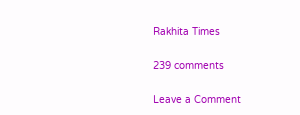Rakhita Times

239 comments

Leave a Comment